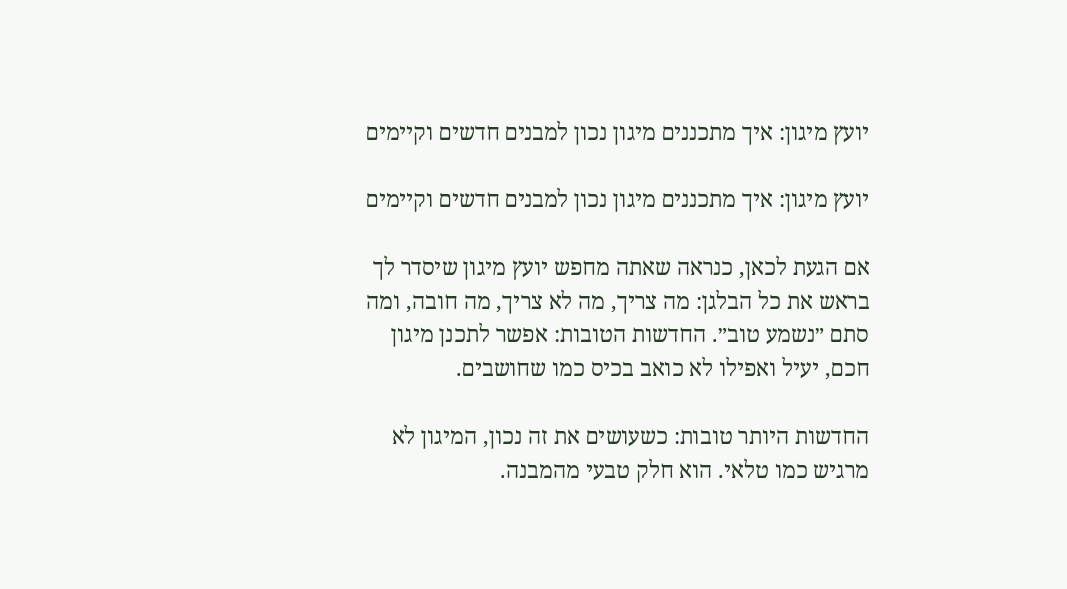יועץ מיגון: איך מתכננים מיגון נכון למבנים חדשים וקיימים

יועץ מיגון: איך מתכננים מיגון נכון למבנים חדשים וקיימים

אם הגעת לכאן, כנראה שאתה מחפש יועץ מיגון שיסדר לך בראש את כל הבלגן: מה צריך, מה לא צריך, מה חובה, ומה סתם ״נשמע טוב״. החדשות הטובות: אפשר לתכנן מיגון חכם, יעיל ואפילו לא כואב בכיס כמו שחושבים.

החדשות היותר טובות: כשעושים את זה נכון, המיגון לא מרגיש כמו טלאי. הוא חלק טבעי מהמבנה.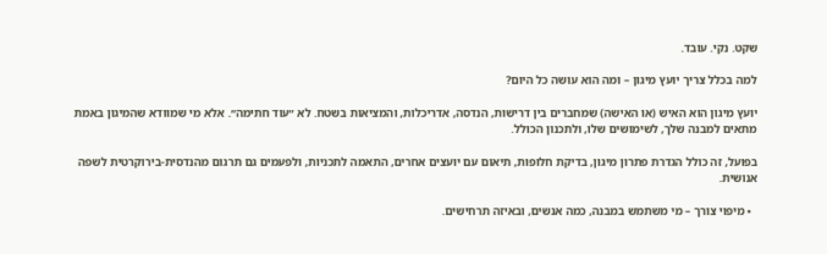שקט. נקי. עובד.

למה בכלל צריך יועץ מיגון – ומה הוא עושה כל היום?

יועץ מיגון הוא האיש (או האישה) שמחברים בין דרישות, הנדסה, אדריכלות, והמציאות בשטח. לא ״עוד חתימה״. אלא מי שמוודא שהמיגון באמת מתאים למבנה שלך, לשימושים שלו, ולתכנון הכולל.

בפועל, זה כולל הגדרת פתרון מיגון, בדיקת חלופות, תיאום עם יועצים אחרים, התאמה לתכניות, ולפעמים גם תרגום מהנדסית-בירוקרטית לשפה אנושית.

  • מיפוי צורך – מי משתמש במבנה, כמה אנשים, ובאיזה תרחישים.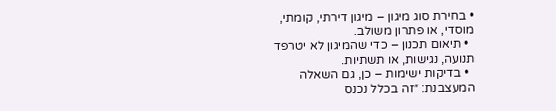• בחירת סוג מיגון – מיגון דירתי, קומתי, מוסדי, או פתרון משולב.
  • תיאום תכנון – כדי שהמיגון לא יטרפד תנועה, נגישות, או תשתיות.
  • בדיקות ישימות – כן, גם השאלה המעצבנת: ״זה בכלל נכנס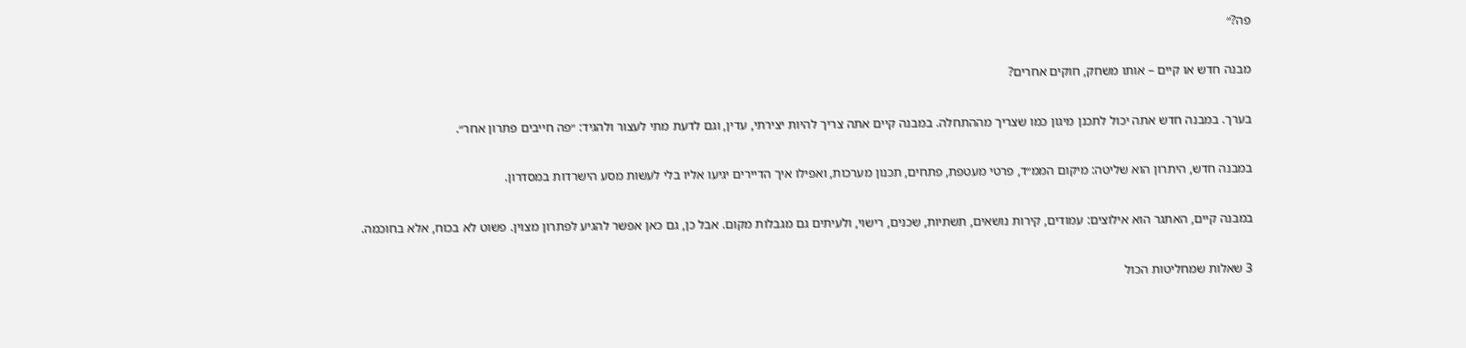פה?״

מבנה חדש או קיים – אותו משחק, חוקים אחרים?

בערך. במבנה חדש אתה יכול לתכנן מיגון כמו שצריך מההתחלה. במבנה קיים אתה צריך להיות יצירתי, עדין, וגם לדעת מתי לעצור ולהגיד: ״פה חייבים פתרון אחר״.

במבנה חדש, היתרון הוא שליטה: מיקום הממ״ד, פרטי מעטפת, פתחים, תכנון מערכות, ואפילו איך הדיירים יגיעו אליו בלי לעשות מסע הישרדות במסדרון.

במבנה קיים, האתגר הוא אילוצים: עמודים, קירות נושאים, תשתיות, שכנים, רישוי, ולעיתים גם מגבלות מקום. אבל כן, גם כאן אפשר להגיע לפתרון מצוין. פשוט לא בכוח, אלא בחוכמה.

3 שאלות שמחליטות הכול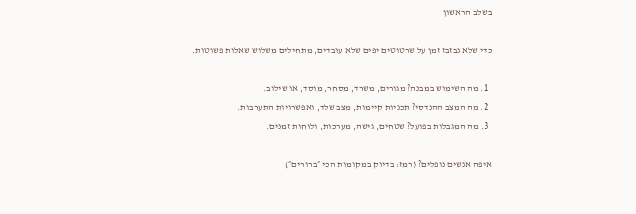בשלב הראשון

כדי שלא נבזבז זמן על שרטוטים יפים שלא עובדים, מתחילים משלוש שאלות פשוטות.

  1. מה השימוש במבנה? מגורים, משרד, מסחר, מוסד, או שילוב.
  2. מה המצב ההנדסי? תכניות קיימות, מצב שלד, ואפשרויות התערבות.
  3. מה המגבלות בפועל? שטחים, גישה, מערכות, ולוחות זמנים.

איפה אנשים נופלים? (רמז: בדיוק במקומות הכי ״ברורים״)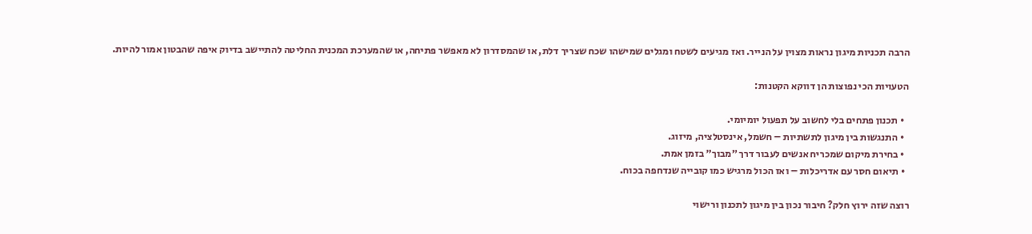הרבה תכניות מיגון נראות מצוין על הנייר. ואז מגיעים לשטח ומגלים שמישהו שכח שצריך דלת, או שהמסדרון לא מאפשר פתיחה, או שהמערכת המכנית החליטה להתיישב בדיוק איפה שהבטון אמור להיות.

הטעויות הכי נפוצות הן דווקא הקטנות:

  • תכנון פתחים בלי לחשוב על תפעול יומיומי.
  • התנגשות בין מיגון לתשתיות – חשמל, אינסטלציה, מיזוג.
  • בחירת מיקום שמכריח אנשים לעבור דרך ״מבוך״ בזמן אמת.
  • תיאום חסר עם אדריכלות – ואז הכול מרגיש כמו קובייה שנדחפה בכוח.

רוצה שזה ירוץ חלק? חיבור נכון בין מיגון לתכנון ורישוי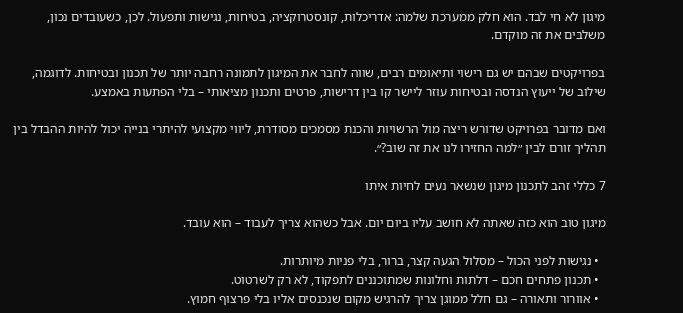מיגון לא חי לבד. הוא חלק ממערכת שלמה: אדריכלות, קונסטרוקציה, בטיחות, נגישות ותפעול. לכן, כשעובדים נכון, משלבים את זה מוקדם.

בפרויקטים שבהם יש גם רישוי ותיאומים רבים, שווה לחבר את המיגון לתמונה רחבה יותר של תכנון ובטיחות. לדוגמה, שילוב של ייעוץ הנדסה ובטיחות עוזר ליישר קו בין דרישות, פרטים ותכנון מציאותי – בלי הפתעות באמצע.

ואם מדובר בפרויקט שדורש ריצה מול הרשויות והכנת מסמכים מסודרת, ליווי מקצועי להיתרי בנייה יכול להיות ההבדל בין תהליך זורם לבין ״למה החזירו לנו את זה שוב?״.

7 כללי זהב לתכנון מיגון שנשאר נעים לחיות איתו

מיגון טוב הוא כזה שאתה לא חושב עליו ביום יום. אבל כשהוא צריך לעבוד – הוא עובד.

  • נגישות לפני הכול – מסלול הגעה קצר, ברור, בלי פניות מיותרות.
  • תכנון פתחים חכם – דלתות וחלונות שמתוכננים לתפקוד, לא רק לשרטוט.
  • אוורור ותאורה – גם חלל ממוגן צריך להרגיש מקום שנכנסים אליו בלי פרצוף חמוץ.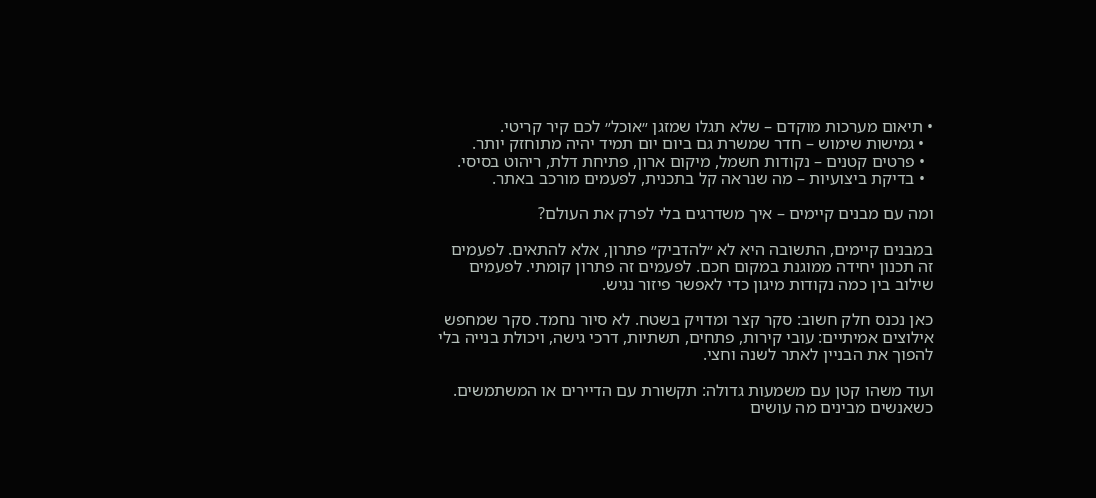• תיאום מערכות מוקדם – שלא תגלו שמזגן ״אוכל״ לכם קיר קריטי.
  • גמישות שימוש – חדר שמשרת גם ביום יום תמיד יהיה מתוחזק יותר.
  • פרטים קטנים – נקודות חשמל, מיקום ארון, פתיחת דלת, ריהוט בסיסי.
  • בדיקת ביצועיות – מה שנראה קל בתכנית, לפעמים מורכב באתר.

ומה עם מבנים קיימים – איך משדרגים בלי לפרק את העולם?

במבנים קיימים, התשובה היא לא ״להדביק״ פתרון, אלא להתאים. לפעמים זה תכנון יחידה ממוגנת במקום חכם. לפעמים זה פתרון קומתי. לפעמים שילוב בין כמה נקודות מיגון כדי לאפשר פיזור נגיש.

כאן נכנס חלק חשוב: סקר קצר ומדויק בשטח. לא סיור נחמד. סקר שמחפש אילוצים אמיתיים: עובי קירות, פתחים, תשתיות, דרכי גישה, ויכולת בנייה בלי להפוך את הבניין לאתר לשנה וחצי.

ועוד משהו קטן עם משמעות גדולה: תקשורת עם הדיירים או המשתמשים. כשאנשים מבינים מה עושים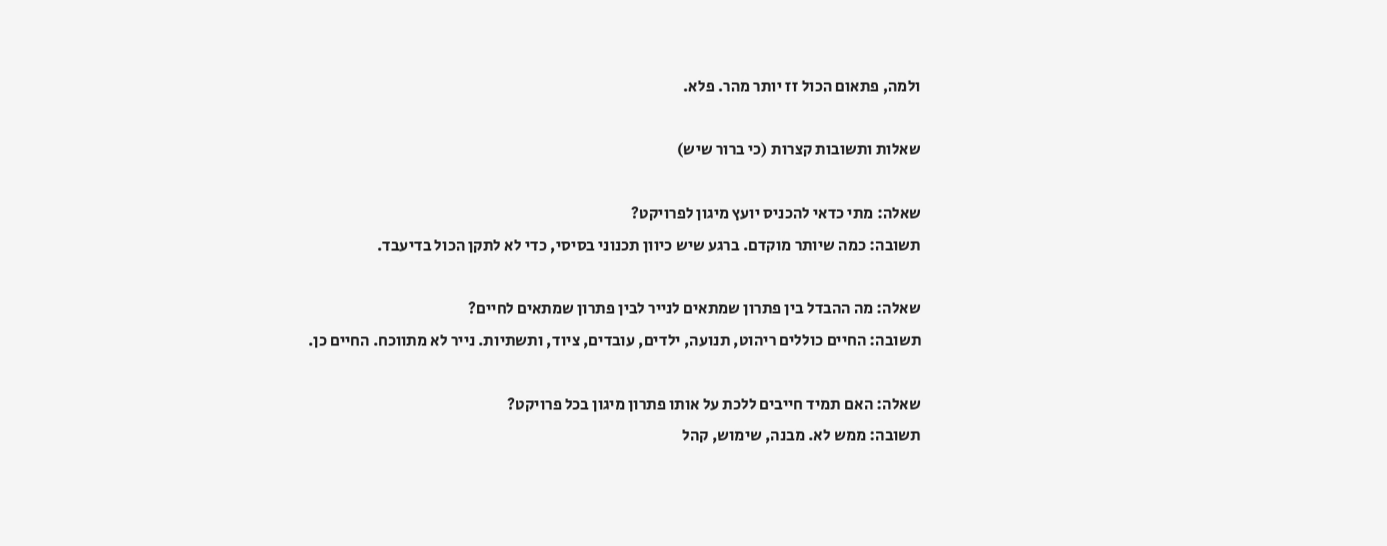ולמה, פתאום הכול זז יותר מהר. פלא.

שאלות ותשובות קצרות (כי ברור שיש)

שאלה: מתי כדאי להכניס יועץ מיגון לפרויקט?
תשובה: כמה שיותר מוקדם. ברגע שיש כיוון תכנוני בסיסי, כדי לא לתקן הכול בדיעבד.

שאלה: מה ההבדל בין פתרון שמתאים לנייר לבין פתרון שמתאים לחיים?
תשובה: החיים כוללים ריהוט, תנועה, ילדים, עובדים, ציוד, ותשתיות. נייר לא מתווכח. החיים כן.

שאלה: האם תמיד חייבים ללכת על אותו פתרון מיגון בכל פרויקט?
תשובה: ממש לא. מבנה, שימוש, קהל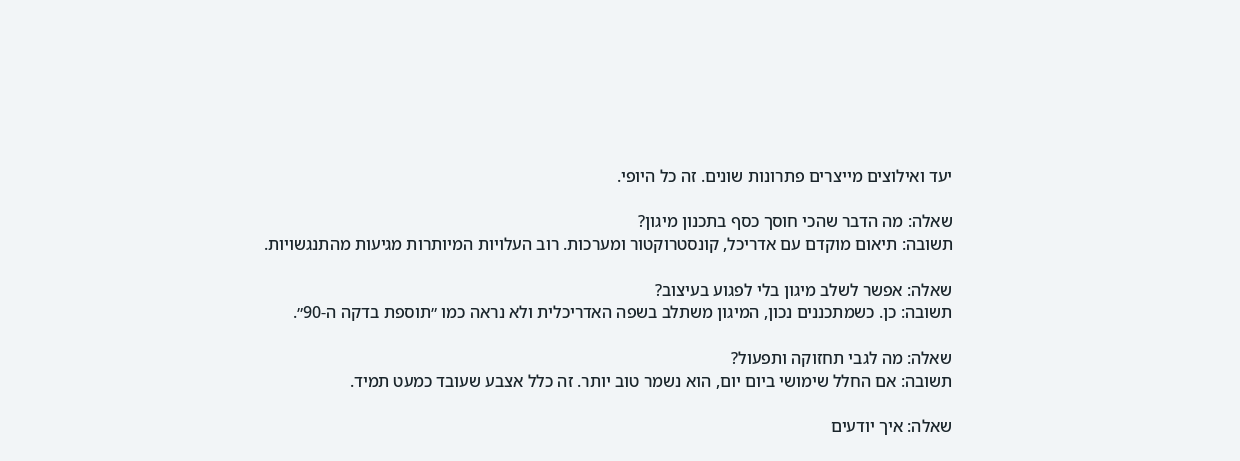יעד ואילוצים מייצרים פתרונות שונים. זה כל היופי.

שאלה: מה הדבר שהכי חוסך כסף בתכנון מיגון?
תשובה: תיאום מוקדם עם אדריכל, קונסטרוקטור ומערכות. רוב העלויות המיותרות מגיעות מהתנגשויות.

שאלה: אפשר לשלב מיגון בלי לפגוע בעיצוב?
תשובה: כן. כשמתכננים נכון, המיגון משתלב בשפה האדריכלית ולא נראה כמו ״תוספת בדקה ה-90״.

שאלה: מה לגבי תחזוקה ותפעול?
תשובה: אם החלל שימושי ביום יום, הוא נשמר טוב יותר. זה כלל אצבע שעובד כמעט תמיד.

שאלה: איך יודעים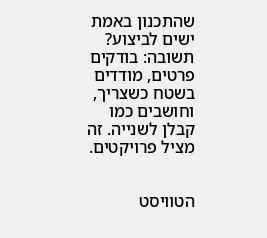שהתכנון באמת ישים לביצוע?
תשובה: בודקים פרטים, מודדים בשטח כשצריך, וחושבים כמו קבלן לשנייה. זה מציל פרויקטים.


הטוויסט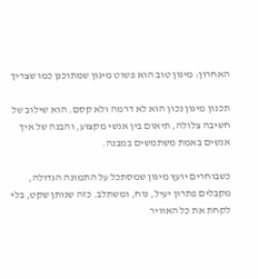האחרון: מיגון טוב הוא פשוט מיגון שמתוכנן כמו שצריך

תכנון מיגון נכון הוא לא דרמה ולא קסם. הוא שילוב של חשיבה צלולה, תיאום בין אנשי מקצוע, והבנה של איך אנשים באמת משתמשים במבנה.

כשבוחרים יועץ מיגון שמסתכל על התמונה הגדולה, מקבלים פתרון יעיל, נוח, ומשתלב. כזה שנותן שקט, בלי לקחת את כל האוויר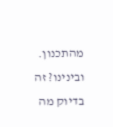מהתכנון. ובינינו? זה בדיוק מה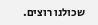שכולנו רוצים.